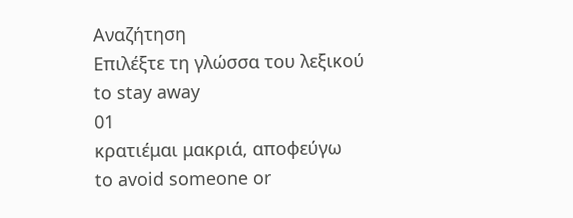Αναζήτηση
Επιλέξτε τη γλώσσα του λεξικού
to stay away
01
κρατιέμαι μακριά, αποφεύγω
to avoid someone or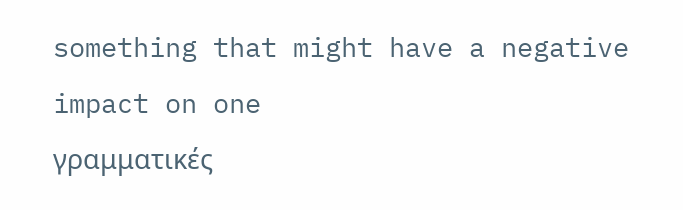something that might have a negative impact on one
γραμματικές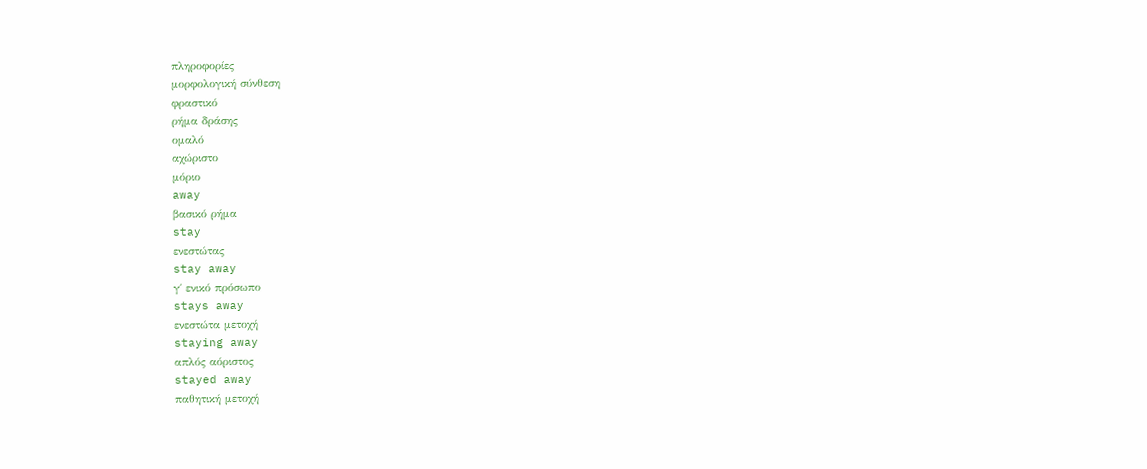πληροφορίες
μορφολογική σύνθεση
φραστικό
ρήμα δράσης
ομαλό
αχώριστο
μόριο
away
βασικό ρήμα
stay
ενεστώτας
stay away
γ΄ ενικό πρόσωπο
stays away
ενεστώτα μετοχή
staying away
απλός αόριστος
stayed away
παθητική μετοχή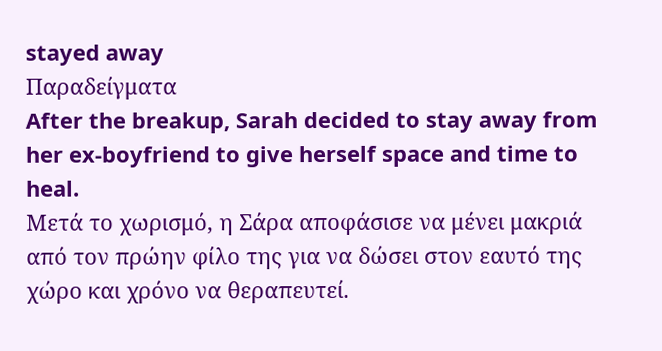stayed away
Παραδείγματα
After the breakup, Sarah decided to stay away from her ex-boyfriend to give herself space and time to heal.
Μετά το χωρισμό, η Σάρα αποφάσισε να μένει μακριά από τον πρώην φίλο της για να δώσει στον εαυτό της χώρο και χρόνο να θεραπευτεί.